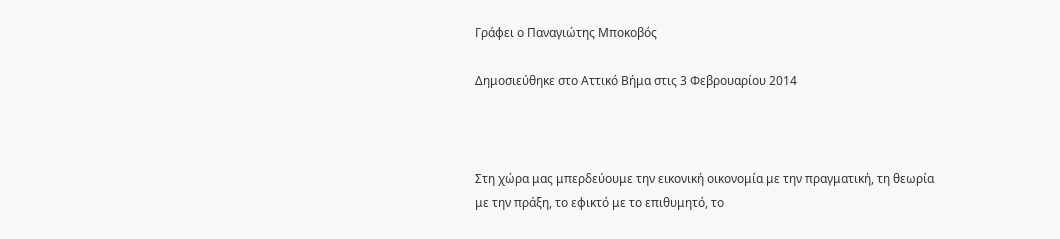Γράφει ο Παναγιώτης Μποκοβός

Δημοσιεύθηκε στο Αττικό Βήμα στις 3 Φεβρουαρίου 2014



Στη χώρα μας μπερδεύουμε την εικονική οικονομία με την πραγματική, τη θεωρία με την πράξη, το εφικτό με το επιθυμητό, το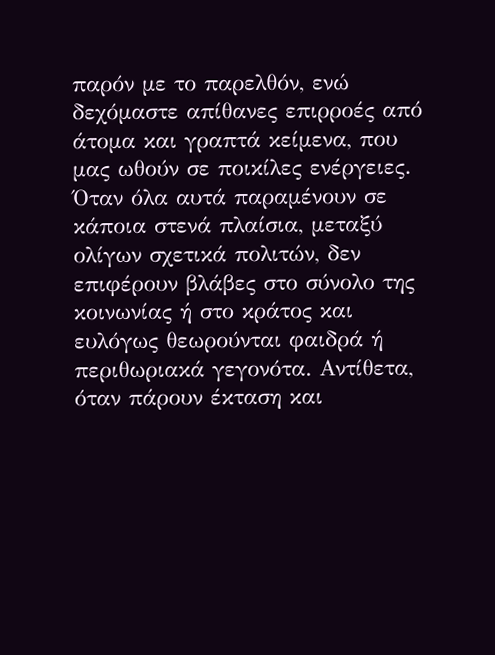παρόν με το παρελθόν, ενώ δεχόμαστε απίθανες επιρροές από άτομα και γραπτά κείμενα, που μας ωθούν σε ποικίλες ενέργειες. Όταν όλα αυτά παραμένουν σε κάποια στενά πλαίσια, μεταξύ ολίγων σχετικά πολιτών, δεν επιφέρουν βλάβες στο σύνολο της κοινωνίας ή στο κράτος και ευλόγως θεωρούνται φαιδρά ή περιθωριακά γεγονότα. Αντίθετα, όταν πάρουν έκταση και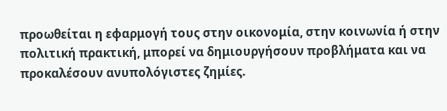προωθείται η εφαρμογή τους στην οικονομία, στην κοινωνία ή στην πολιτική πρακτική, μπορεί να δημιουργήσουν προβλήματα και να προκαλέσουν ανυπολόγιστες ζημίες.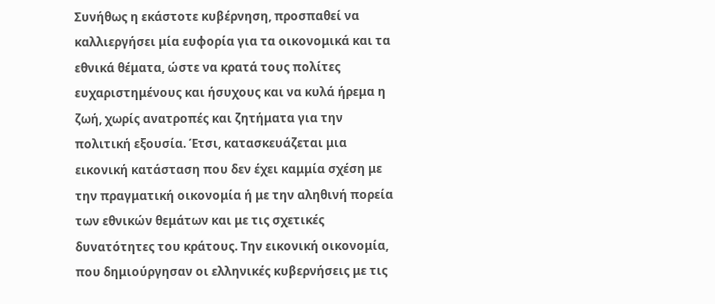Συνήθως η εκάστοτε κυβέρνηση, προσπαθεί να καλλιεργήσει μία ευφορία για τα οικονομικά και τα εθνικά θέματα, ώστε να κρατά τους πολίτες ευχαριστημένους και ήσυχους και να κυλά ήρεμα η ζωή, χωρίς ανατροπές και ζητήματα για την πολιτική εξουσία. Έτσι, κατασκευάζεται μια εικονική κατάσταση που δεν έχει καμμία σχέση με την πραγματική οικονομία ή με την αληθινή πορεία των εθνικών θεμάτων και με τις σχετικές δυνατότητες του κράτους. Την εικονική οικονομία, που δημιούργησαν οι ελληνικές κυβερνήσεις με τις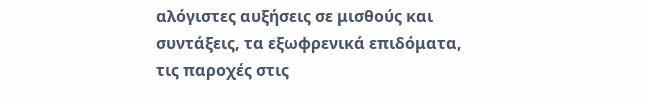αλόγιστες αυξήσεις σε μισθούς και συντάξεις, τα εξωφρενικά επιδόματα, τις παροχές στις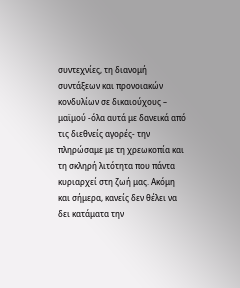συντεχνίες, τη διανομή συντάξεων και προνοιακών κονδυλίων σε δικαιούχους – μαϊμού -όλα αυτά με δανεικά από τις διεθνείς αγορές- την πληρώσαμε με τη χρεωκοπία και τη σκληρή λιτότητα που πάντα κυριαρχεί στη ζωή μας. Ακόμη και σήμερα, κανείς δεν θέλει να δει κατάματα την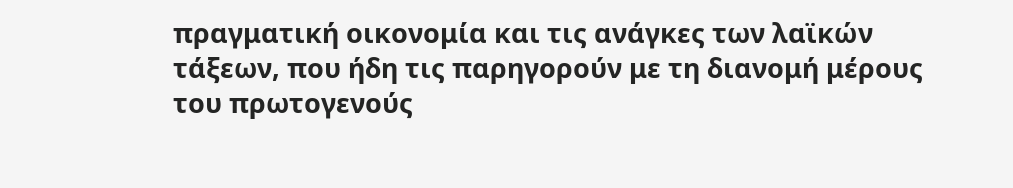πραγματική οικονομία και τις ανάγκες των λαϊκών τάξεων, που ήδη τις παρηγορούν με τη διανομή μέρους του πρωτογενούς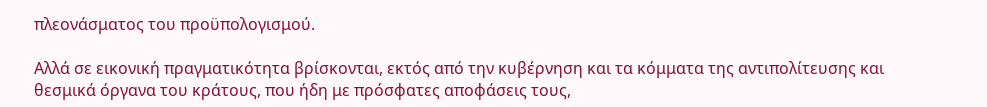πλεονάσματος του προϋπολογισμού.

Αλλά σε εικονική πραγματικότητα βρίσκονται, εκτός από την κυβέρνηση και τα κόμματα της αντιπολίτευσης και θεσμικά όργανα του κράτους, που ήδη με πρόσφατες αποφάσεις τους,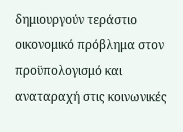δημιουργούν τεράστιο οικονομικό πρόβλημα στον προϋπολογισμό και αναταραχή στις κοινωνικές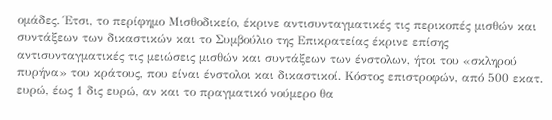ομάδες. Έτσι, το περίφημο Μισθοδικείο, έκρινε αντισυνταγματικές τις περικοπές μισθών και συντάξεων των δικαστικών και το Συμβούλιο της Επικρατείας έκρινε επίσης αντισυνταγματικές τις μειώσεις μισθών και συντάξεων των ένστολων, ήτοι του «σκληρού πυρήνα» του κράτους, που είναι ένστολοι και δικαστικοί. Κόστος επιστροφών, από 500 εκατ. ευρώ, έως 1 δις ευρώ, αν και το πραγματικό νούμερο θα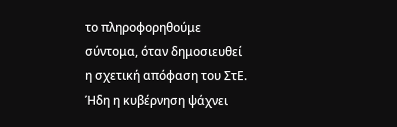το πληροφορηθούμε σύντομα, όταν δημοσιευθεί η σχετική απόφαση του ΣτΕ. Ήδη η κυβέρνηση ψάχνει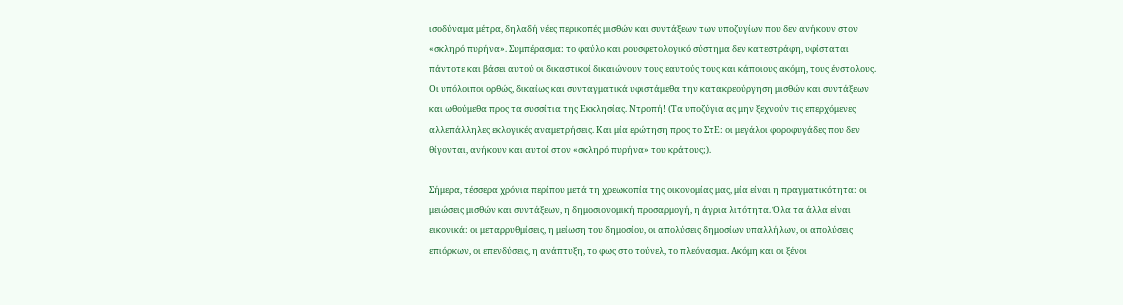ισοδύναμα μέτρα, δηλαδή νέες περικοπές μισθών και συντάξεων των υποζυγίων που δεν ανήκουν στον «σκληρό πυρήνα». Συμπέρασμα: το φαύλο και ρουσφετολογικό σύστημα δεν κατεστράφη, υφίσταται πάντοτε και βάσει αυτού οι δικαστικοί δικαιώνουν τους εαυτούς τους και κάποιους ακόμη, τους ένστολους. Οι υπόλοιποι ορθώς, δικαίως και συνταγματικά υφιστάμεθα την κατακρεούργηση μισθών και συντάξεων και ωθούμεθα προς τα συσσίτια της Εκκλησίας. Ντροπή! (Τα υποζύγια ας μην ξεχνούν τις επερχόμενες αλλεπάλληλες εκλογικές αναμετρήσεις. Και μία ερώτηση προς το ΣτΕ: οι μεγάλοι φοροφυγάδες που δεν θίγονται, ανήκουν και αυτοί στον «σκληρό πυρήνα» του κράτους;).

Σήμερα, τέσσερα χρόνια περίπου μετά τη χρεωκοπία της οικονομίας μας, μία είναι η πραγματικότητα: οι μειώσεις μισθών και συντάξεων, η δημοσιονομική προσαρμογή, η άγρια λιτότητα. Όλα τα άλλα είναι εικονικά: οι μεταρρυθμίσεις, η μείωση του δημοσίου, οι απολύσεις δημοσίων υπαλλήλων, οι απολύσεις επιόρκων, οι επενδύσεις, η ανάπτυξη, το φως στο τούνελ, το πλεόνασμα. Ακόμη και οι ξένοι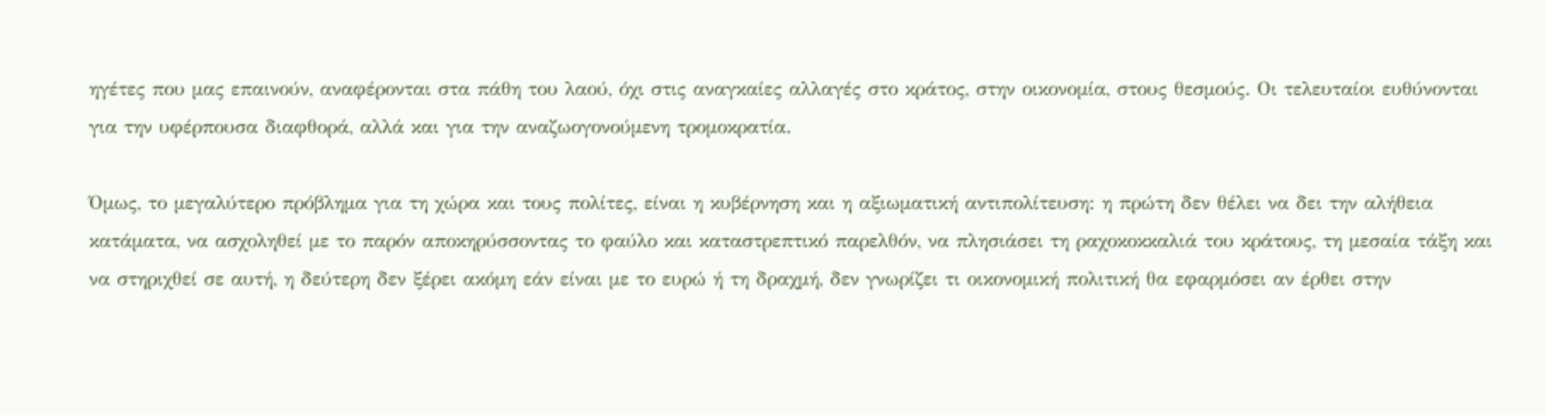ηγέτες που μας επαινούν, αναφέρονται στα πάθη του λαού, όχι στις αναγκαίες αλλαγές στο κράτος, στην οικονομία, στους θεσμούς. Οι τελευταίοι ευθύνονται για την υφέρπουσα διαφθορά, αλλά και για την αναζωογονούμενη τρομοκρατία.

Όμως, το μεγαλύτερο πρόβλημα για τη χώρα και τους πολίτες, είναι η κυβέρνηση και η αξιωματική αντιπολίτευση: η πρώτη δεν θέλει να δει την αλήθεια κατάματα, να ασχοληθεί με το παρόν αποκηρύσσοντας το φαύλο και καταστρεπτικό παρελθόν, να πλησιάσει τη ραχοκοκκαλιά του κράτους, τη μεσαία τάξη και να στηριχθεί σε αυτή, η δεύτερη δεν ξέρει ακόμη εάν είναι με το ευρώ ή τη δραχμή, δεν γνωρίζει τι οικονομική πολιτική θα εφαρμόσει αν έρθει στην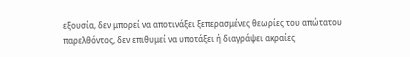εξουσία, δεν μπορεί να αποτινάξει ξεπερασμένες θεωρίες του απώτατου παρελθόντος, δεν επιθυμεί να υποτάξει ή διαγράψει ακραίες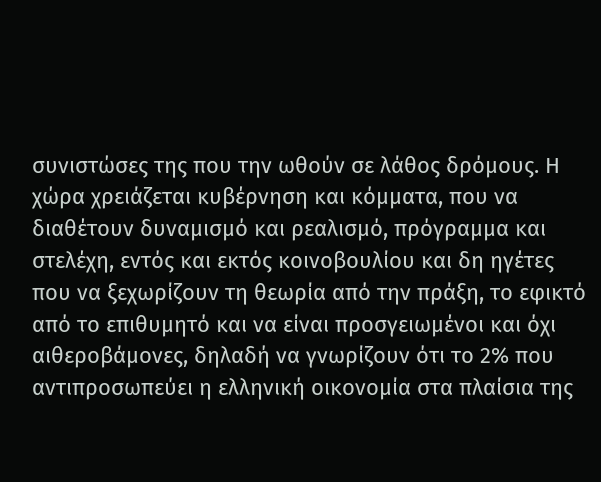συνιστώσες της που την ωθούν σε λάθος δρόμους. Η χώρα χρειάζεται κυβέρνηση και κόμματα, που να διαθέτουν δυναμισμό και ρεαλισμό, πρόγραμμα και στελέχη, εντός και εκτός κοινοβουλίου και δη ηγέτες που να ξεχωρίζουν τη θεωρία από την πράξη, το εφικτό από το επιθυμητό και να είναι προσγειωμένοι και όχι αιθεροβάμονες, δηλαδή να γνωρίζουν ότι το 2% που αντιπροσωπεύει η ελληνική οικονομία στα πλαίσια της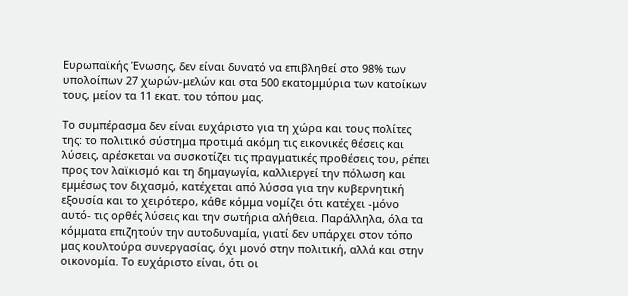Ευρωπαϊκής Ένωσης, δεν είναι δυνατό να επιβληθεί στο 98% των υπολοίπων 27 χωρών-μελών και στα 500 εκατομμύρια των κατοίκων τους, μείον τα 11 εκατ. του τόπου μας.

Το συμπέρασμα δεν είναι ευχάριστο για τη χώρα και τους πολίτες της: το πολιτικό σύστημα προτιμά ακόμη τις εικονικές θέσεις και λύσεις, αρέσκεται να συσκοτίζει τις πραγματικές προθέσεις του, ρέπει προς τον λαϊκισμό και τη δημαγωγία, καλλιεργεί την πόλωση και εμμέσως τον διχασμό, κατέχεται από λύσσα για την κυβερνητική εξουσία και το χειρότερο, κάθε κόμμα νομίζει ότι κατέχει -μόνο αυτό- τις ορθές λύσεις και την σωτήρια αλήθεια. Παράλληλα, όλα τα κόμματα επιζητούν την αυτοδυναμία, γιατί δεν υπάρχει στον τόπο μας κουλτούρα συνεργασίας, όχι μονό στην πολιτική, αλλά και στην οικονομία. Το ευχάριστο είναι, ότι οι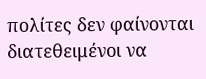πολίτες δεν φαίνονται διατεθειμένοι να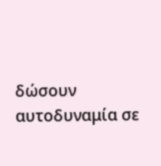δώσουν αυτοδυναμία σε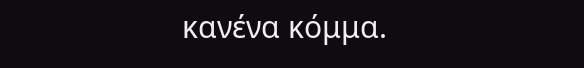κανένα κόμμα.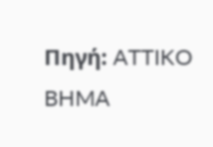Πηγή: ATTIKO BHMA